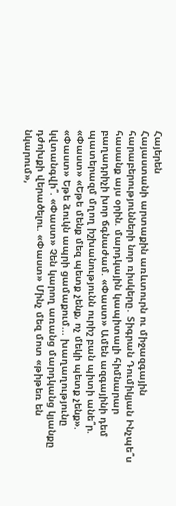Հայերեն
Հայաստանի արտաքին առևտուրն ու միջազգային հարաբերությունների նոր ռիսկերը․ Տիգրան Դումիկյան Ինչպե՞ս հասանք այս օրին. մարդկային կապիտալի հիմնարար բաղադրիչի խոր ճգնաժամ. «Փաստ» Ամեն ազգայինի դեմ պատերազմ մղող իշխանությունն ուրիշ բան պիտի անե՞ր. «Փաստ» «Եթե մենք մեզ պետք չենք, ոչ մեկի պետք չենք». «Փաստ» Եթե ձուկն ապրի ցամաքում... խաղաղությունը կվտանգվի՞. «Փաստ» Չեն կարող առանց մարդկանց կյանքը դժոխքի վերածելու. «Փաստ» Մինչ մեզ մոտ «թիթեռ են նկարում»,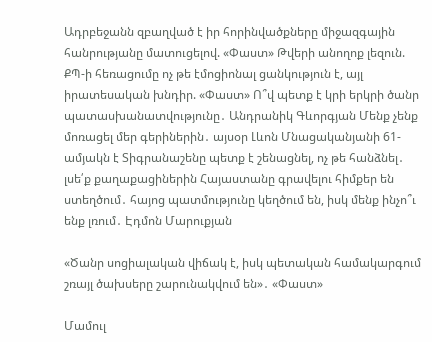Ադրբեջանն զբաղված է իր հորինվածքները միջազգային հանրությանը մատուցելով. «Փաստ» Թվերի անողոք լեզուն. ՔՊ-ի հեռացումը ոչ թե էմոցիոնալ ցանկություն է, այլ իրատեսական խնդիր. «Փաստ» Ո՞վ պետք է կրի երկրի ծանր պատասխանատվությունը․ Անդրանիկ Գևորգյան Մենք չենք մոռացել մեր գերիներին․ այսօր Լևոն Մնացականյանի 61-ամյակն է Տիգրանաշենը պետք է շենացնել, ոչ թե հանձնել․ լսե՛ք քաղաքացիներին Հայաստանը գրավելու հիմքեր են ստեղծում․ հայոց պատմությունը կեղծում են, իսկ մենք ինչո՞ւ ենք լռում․ Էդմոն Մարուքյան

«Ծանր սոցիալական վիճակ է, իսկ պետական համակարգում շռայլ ծախսերը շարունակվում են»․ «Փաստ»

Մամուլ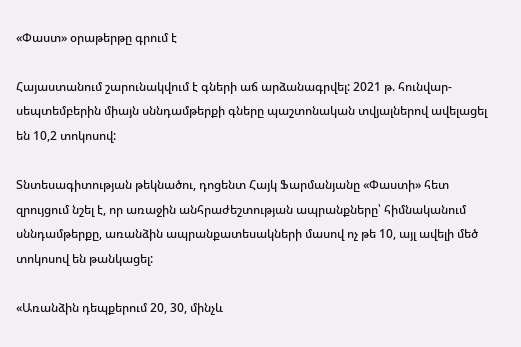«Փաստ» օրաթերթը գրում է

Հայաստանում շարունակվում է գների աճ արձանագրվել: 2021 թ. հունվար-սեպտեմբերին միայն սննդամթերքի գները պաշտոնական տվյալներով ավելացել են 10,2 տոկոսով:

Տնտեսագիտության թեկնածու, դոցենտ Հայկ Ֆարմանյանը «Փաստի» հետ զրույցում նշել է, որ առաջին անհրաժեշտության ապրանքները՝ հիմնականում սննդամթերքը, առանձին ապրանքատեսակների մասով ոչ թե 10, այլ ավելի մեծ տոկոսով են թանկացել:

«Առանձին դեպքերում 20, 30, մինչև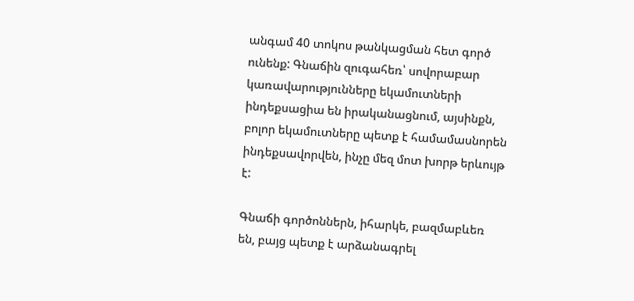անգամ 40 տոկոս թանկացման հետ գործ ունենք: Գնաճին զուգահեռ՝ սովորաբար կառավարությունները եկամուտների ինդեքսացիա են իրականացնում, այսինքն, բոլոր եկամուտները պետք է համամասնորեն ինդեքսավորվեն, ինչը մեզ մոտ խորթ երևույթ է:

Գնաճի գործոններն, իհարկե, բազմաբևեռ են, բայց պետք է արձանագրել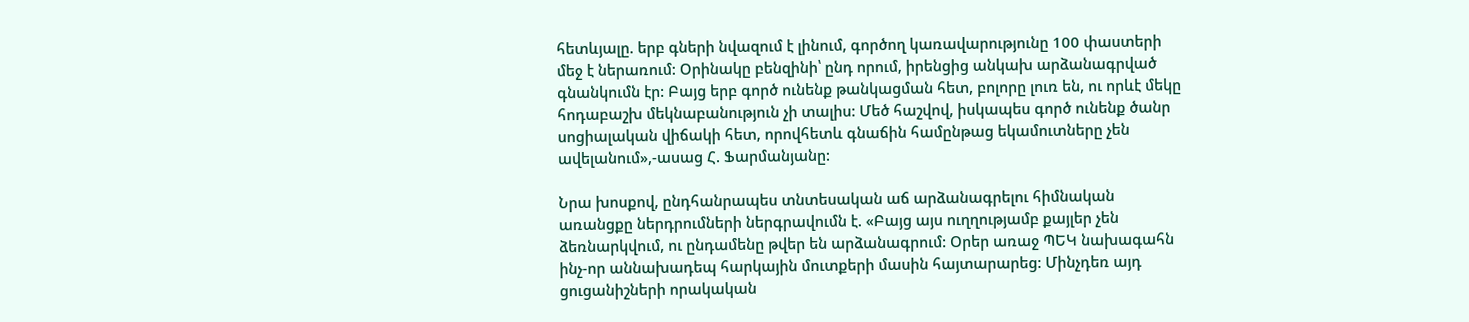հետևյալը. երբ գների նվազում է լինում, գործող կառավարությունը 100 փաստերի մեջ է ներառում: Օրինակը բենզինի՝ ընդ որում, իրենցից անկախ արձանագրված գնանկումն էր: Բայց երբ գործ ունենք թանկացման հետ, բոլորը լուռ են, ու որևէ մեկը հոդաբաշխ մեկնաբանություն չի տալիս: Մեծ հաշվով, իսկապես գործ ունենք ծանր սոցիալական վիճակի հետ, որովհետև գնաճին համընթաց եկամուտները չեն ավելանում»,-ասաց Հ. Ֆարմանյանը:

Նրա խոսքով, ընդհանրապես տնտեսական աճ արձանագրելու հիմնական առանցքը ներդրումների ներգրավումն է. «Բայց այս ուղղությամբ քայլեր չեն ձեռնարկվում, ու ընդամենը թվեր են արձանագրում: Օրեր առաջ ՊԵԿ նախագահն ինչ-որ աննախադեպ հարկային մուտքերի մասին հայտարարեց: Մինչդեռ այդ ցուցանիշների որակական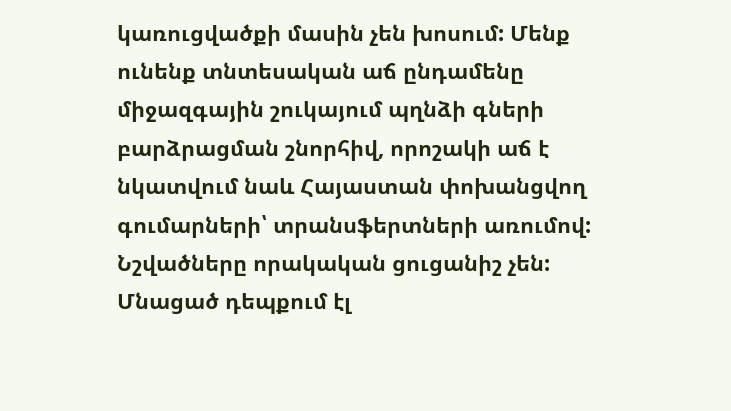կառուցվածքի մասին չեն խոսում: Մենք ունենք տնտեսական աճ ընդամենը միջազգային շուկայում պղնձի գների բարձրացման շնորհիվ, որոշակի աճ է նկատվում նաև Հայաստան փոխանցվող գումարների՝ տրանսֆերտների առումով: Նշվածները որակական ցուցանիշ չեն: Մնացած դեպքում էլ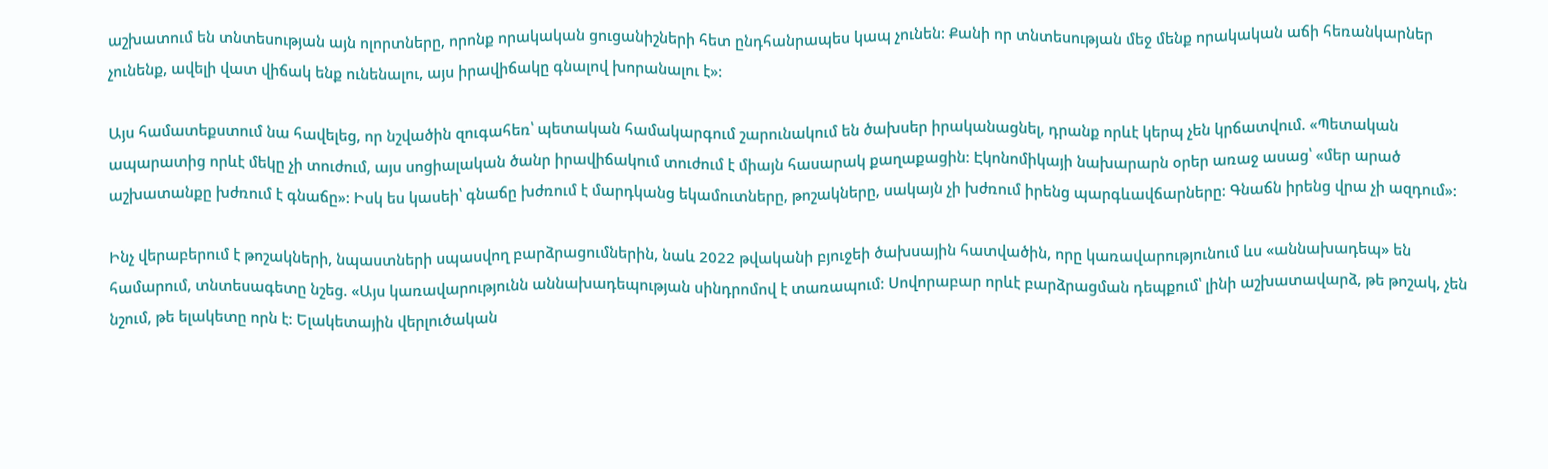աշխատում են տնտեսության այն ոլորտները, որոնք որակական ցուցանիշների հետ ընդհանրապես կապ չունեն: Քանի որ տնտեսության մեջ մենք որակական աճի հեռանկարներ չունենք, ավելի վատ վիճակ ենք ունենալու, այս իրավիճակը գնալով խորանալու է»:

Այս համատեքստում նա հավելեց, որ նշվածին զուգահեռ՝ պետական համակարգում շարունակում են ծախսեր իրականացնել, դրանք որևէ կերպ չեն կրճատվում. «Պետական ապարատից որևէ մեկը չի տուժում, այս սոցիալական ծանր իրավիճակում տուժում է միայն հասարակ քաղաքացին: Էկոնոմիկայի նախարարն օրեր առաջ ասաց՝ «մեր արած աշխատանքը խժռում է գնաճը»: Իսկ ես կասեի՝ գնաճը խժռում է մարդկանց եկամուտները, թոշակները, սակայն չի խժռում իրենց պարգևավճարները: Գնաճն իրենց վրա չի ազդում»:

Ինչ վերաբերում է թոշակների, նպաստների սպասվող բարձրացումներին, նաև 2022 թվականի բյուջեի ծախսային հատվածին, որը կառավարությունում ևս «աննախադեպ» են համարում, տնտեսագետը նշեց. «Այս կառավարությունն աննախադեպության սինդրոմով է տառապում: Սովորաբար որևէ բարձրացման դեպքում՝ լինի աշխատավարձ, թե թոշակ, չեն նշում, թե ելակետը որն է: Ելակետային վերլուծական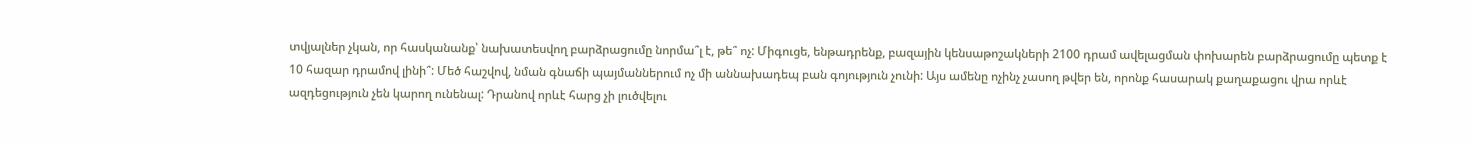տվյալներ չկան, որ հասկանանք՝ նախատեսվող բարձրացումը նորմա՞լ է, թե՞ ոչ: Միգուցե, ենթադրենք, բազային կենսաթոշակների 2100 դրամ ավելացման փոխարեն բարձրացումը պետք է 10 հազար դրամով լինի՞: Մեծ հաշվով, նման գնաճի պայմաններում ոչ մի աննախադեպ բան գոյություն չունի: Այս ամենը ոչինչ չասող թվեր են, որոնք հասարակ քաղաքացու վրա որևէ ազդեցություն չեն կարող ունենալ: Դրանով որևէ հարց չի լուծվելու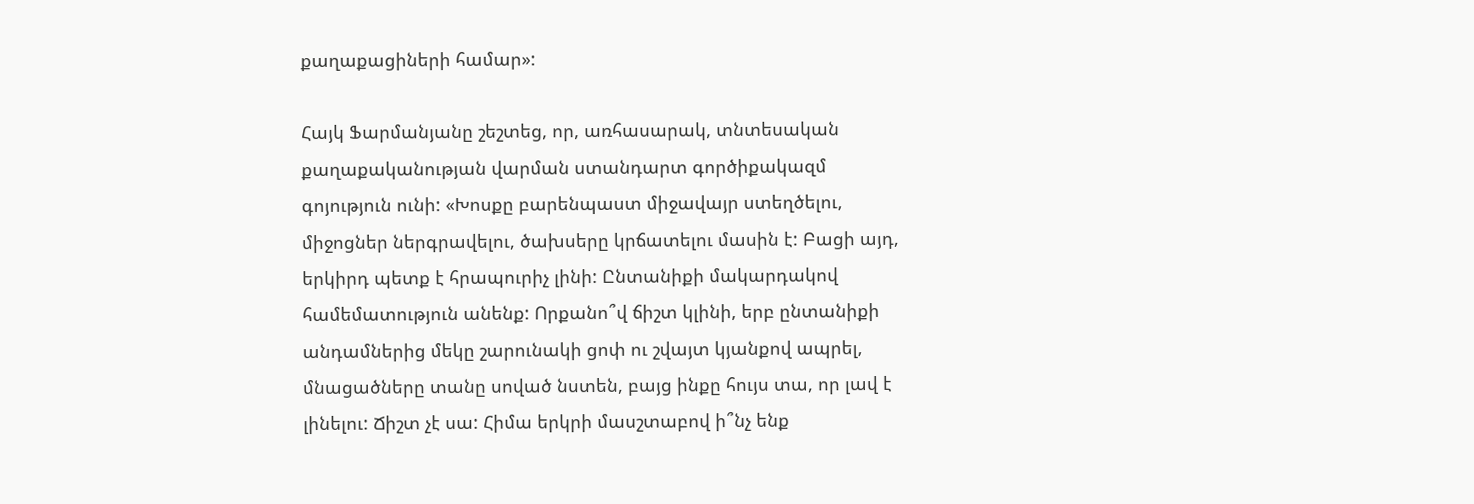քաղաքացիների համար»:

Հայկ Ֆարմանյանը շեշտեց, որ, առհասարակ, տնտեսական քաղաքականության վարման ստանդարտ գործիքակազմ գոյություն ունի: «Խոսքը բարենպաստ միջավայր ստեղծելու, միջոցներ ներգրավելու, ծախսերը կրճատելու մասին է: Բացի այդ, երկիրդ պետք է հրապուրիչ լինի: Ընտանիքի մակարդակով համեմատություն անենք: Որքանո՞վ ճիշտ կլինի, երբ ընտանիքի անդամներից մեկը շարունակի ցոփ ու շվայտ կյանքով ապրել, մնացածները տանը սոված նստեն, բայց ինքը հույս տա, որ լավ է լինելու: Ճիշտ չէ սա: Հիմա երկրի մասշտաբով ի՞նչ ենք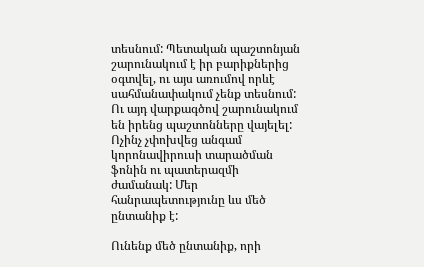տեսնում: Պետական պաշտոնյան շարունակում է իր բարիքներից օգտվել, ու այս առումով որևէ սահմանափակում չենք տեսնում: Ու այդ վարքագծով շարունակում են իրենց պաշտոնները վայելել: Ոչինչ չփոխվեց անգամ կորոնավիրուսի տարածման ֆոնին ու պատերազմի ժամանակ: Մեր հանրապետությունը ևս մեծ ընտանիք է:

Ունենք մեծ ընտանիք, որի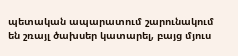պետական ապարատում շարունակում են շռայլ ծախսեր կատարել, բայց մյուս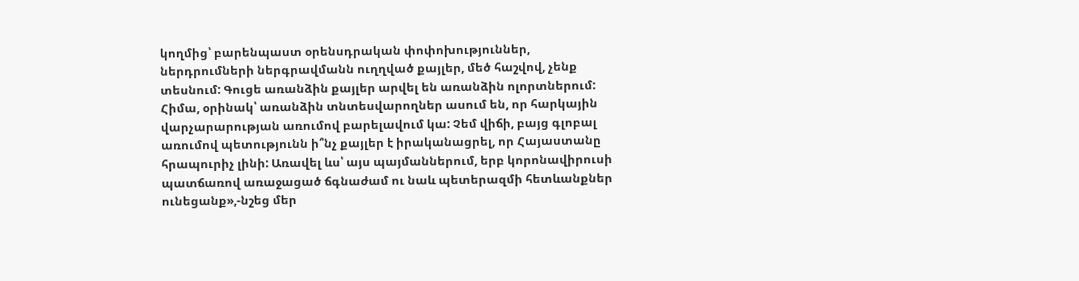կողմից՝ բարենպաստ օրենսդրական փոփոխություններ, ներդրումների ներգրավմանն ուղղված քայլեր, մեծ հաշվով, չենք տեսնում: Գուցե առանձին քայլեր արվել են առանձին ոլորտներում: Հիմա, օրինակ՝ առանձին տնտեսվարողներ ասում են, որ հարկային վարչարարության առումով բարելավում կա: Չեմ վիճի, բայց գլոբալ առումով պետությունն ի՞նչ քայլեր է իրականացրել, որ Հայաստանը հրապուրիչ լինի: Առավել ևս՝ այս պայմաններում, երբ կորոնավիրուսի պատճառով առաջացած ճգնաժամ ու նաև պետերազմի հետևանքներ ունեցանք»,-նշեց մեր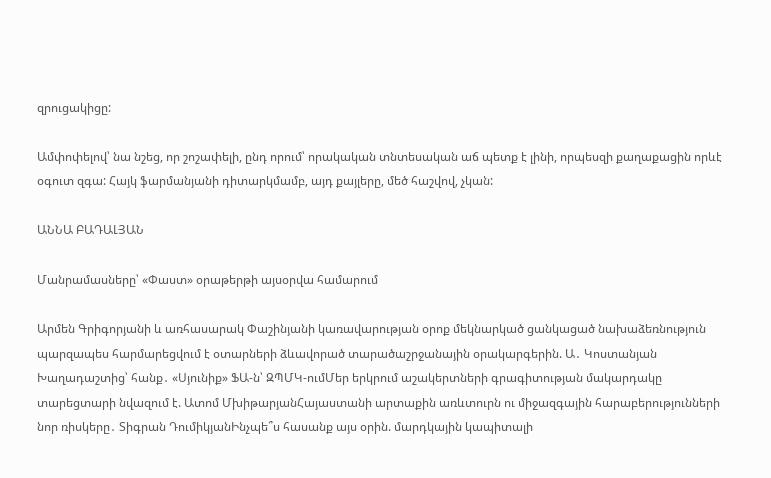զրուցակիցը:

Ամփոփելով՝ նա նշեց, որ շոշափելի, ընդ որում՝ որակական տնտեսական աճ պետք է լինի, որպեսզի քաղաքացին որևէ օգուտ զգա: Հայկ ֆարմանյանի դիտարկմամբ, այդ քայլերը, մեծ հաշվով, չկան:

ԱՆՆԱ ԲԱԴԱԼՅԱՆ

Մանրամասները՝ «Փաստ» օրաթերթի այսօրվա համարում

Արմեն Գրիգորյանի և առհասարակ Փաշինյանի կառավարության օրոք մեկնարկած ցանկացած նախաձեռնություն պարզապես հարմարեցվում է օտարների ձևավորած տարածաշրջանային օրակարգերին. Ա․ Կոստանյան Խաղադաշտից՝ հանք․ «Սյունիք» ՖԱ-ն՝ ԶՊՄԿ-ումՄեր երկրում աշակերտների գրագիտության մակարդակը տարեցտարի նվազում է. Ատոմ ՄխիթարյանՀայաստանի արտաքին առևտուրն ու միջազգային հարաբերությունների նոր ռիսկերը․ Տիգրան ԴումիկյանԻնչպե՞ս հասանք այս օրին. մարդկային կապիտալի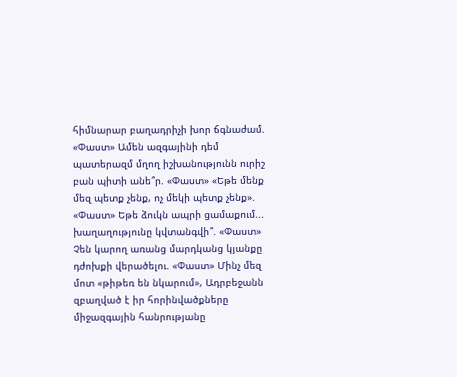հիմնարար բաղադրիչի խոր ճգնաժամ. «Փաստ» Ամեն ազգայինի դեմ պատերազմ մղող իշխանությունն ուրիշ բան պիտի անե՞ր. «Փաստ» «Եթե մենք մեզ պետք չենք, ոչ մեկի պետք չենք». «Փաստ» Եթե ձուկն ապրի ցամաքում... խաղաղությունը կվտանգվի՞. «Փաստ» Չեն կարող առանց մարդկանց կյանքը դժոխքի վերածելու. «Փաստ» Մինչ մեզ մոտ «թիթեռ են նկարում», Ադրբեջանն զբաղված է իր հորինվածքները միջազգային հանրությանը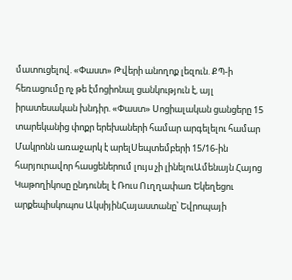մատուցելով. «Փաստ» Թվերի անողոք լեզուն. ՔՊ-ի հեռացումը ոչ թե էմոցիոնալ ցանկություն է, այլ իրատեսական խնդիր. «Փաստ» Սոցիալական ցանցերը 15 տարեկանից փոքր երեխաների համար արգելելու համար Մակրոնն առաջարկ է արելՍեպտեմբերի 15/16-ին հարյուրավոր հասցեներում լույս չի լինելուԱմենայն Հայոց Կաթողիկոսը ընդունել է Ռուս Ուղղափառ Եկեղեցու արքեպիսկոպոս ԱկսիյինՀայաստանը՝ Եվրոպայի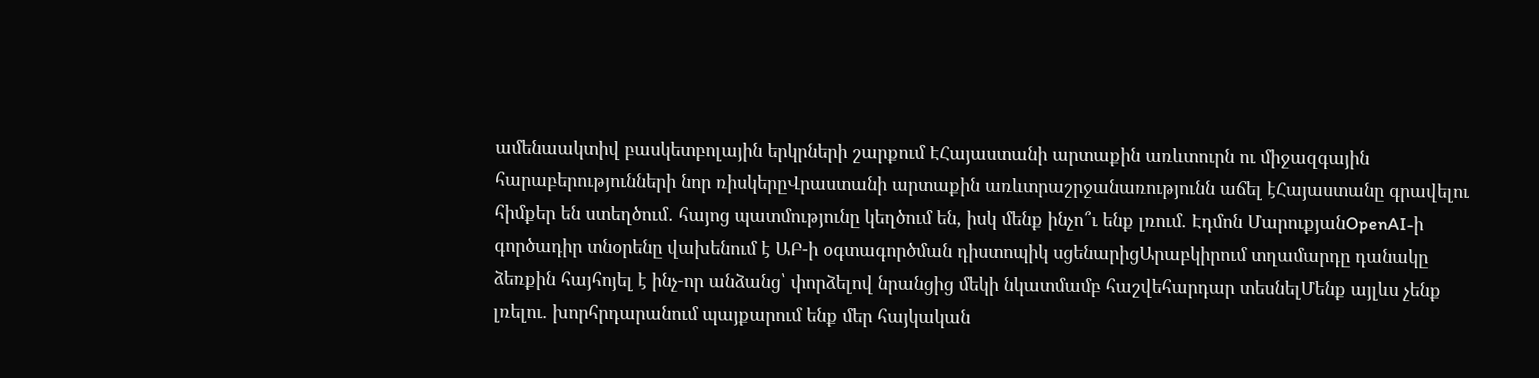ամենաակտիվ բասկետբոլային երկրների շարքում ԷՀայաստանի արտաքին առևտուրն ու միջազգային հարաբերությունների նոր ռիսկերըՎրաստանի արտաքին առևտրաշրջանառությունն աճել էՀայաստանը գրավելու հիմքեր են ստեղծում․ հայոց պատմությունը կեղծում են, իսկ մենք ինչո՞ւ ենք լռում. Էդմոն ՄարուքյանOpenAI-ի գործադիր տնօրենը վախենում է ԱԲ-ի օգտագործման դիստոպիկ սցենարիցԱրաբկիրում տղամարդը դանակը ձեռքին հայհոյել է ինչ-որ անձանց՝ փորձելով նրանցից մեկի նկատմամբ հաշվեհարդար տեսնելՄենք այլևս չենք լռելու. խորհրդարանում պայքարում ենք մեր հայկական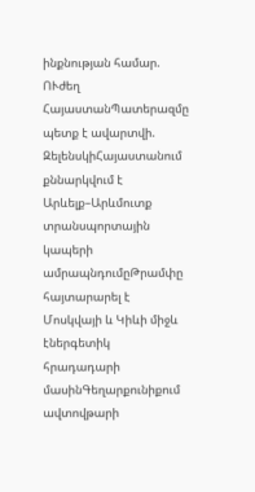ինքնության համար. ՈՒժեղ ՀայաստանՊատերազմը պետք է ավարտվի. ԶելենսկիՀայաստանում քննարկվում է Արևելք–Արևմուտք տրանսպորտային կապերի ամրապնդումըԹրամփը հայտարարել է Մոսկվայի և Կիևի միջև էներգետիկ հրադադարի մասինԳեղարքունիքում ավտովթարի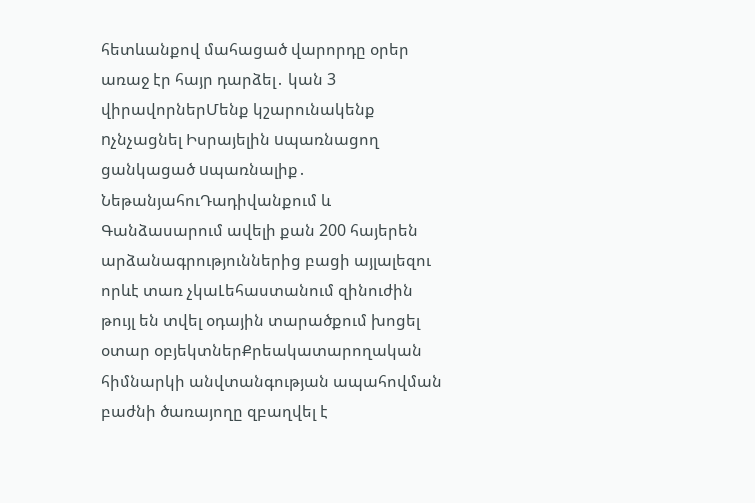հետևանքով մահացած վարորդը օրեր առաջ էր հայր դարձել․ կան 3 վիրավորներՄենք կշարունակենք nչնչացնել Իսրայելին uպառնացող ցանկացած uպառնալիք․ ՆեթանյահուԴադիվանքում և Գանձասարում ավելի քան 200 հայերեն արձանագրություններից բացի այլալեզու որևէ տառ չկաԼեհաստանում զինուժին թույլ են տվել օդային տարածքում խոցել օտար օբյեկտներՔրեակատարողական հիմնարկի անվտանգության ապահովման բաժնի ծառայողը զբաղվել է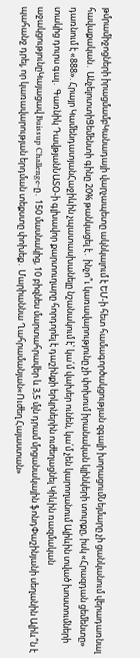թմրամիջոցների իրացմամբԿանադայի վարչապետը ակնկալում է ԵՄ-ի հետ համագործակցության զգալի խորացումՆեյմարը չի ցանկանում վերադառնալ հավաքական․ ԱնչելոտտիՑեմենտի գինը 20% թանկացել է․ ինչո՞ւ կառավարությունը չի փոխում իրանական կլինկերի տուրքը, իսկ «Հրազդան ցեմենտը» դառնում է «888». Հրայր ԿամենդատյանՀաջիևին չպատասխանելը նշանակում է՝ կա՛մ վախեր ունեն, կա՛մ չեն կարողանում Ալիևին տված խոստումների տակից դուրս գալ․ Գառնիկ ԴավթյանՆԱՏՕ-ի գլխավոր քարտուղարը հորդորել է դաշինքի երկրներին ուժեղացնել Կիևին ռազմական աջակցությունըԿայացավ Buissup Challenge-ը․ 150 մասնակից, 10 բիզնես մարտահրավեր և 3,5 մլն դրամ մրցանակային ֆոնդՓաշինյանի սեղանին Ալիև՞ն է պահանջ դրել, որ կառավարության երդման տեքստը փոխեք․ Մարիաննա Ղահրամանյան«Ուժեղ Հայաստան»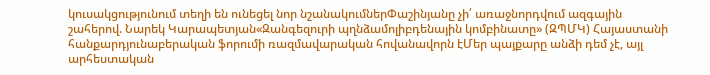կուսակցությունում տեղի են ունեցել նոր նշանակումներՓաշինյանը չի՛ առաջնորդվում ազգային շահերով. Նարեկ Կարապետյան«Զանգեզուրի պղնձամոլիբդենային կոմբինատը» (ԶՊՄԿ) Հայաստանի հանքարդյունաբերական ֆորումի ռազմավարական հովանավորն էՄեր պայքարը անձի դեմ չէ, այլ արհեստական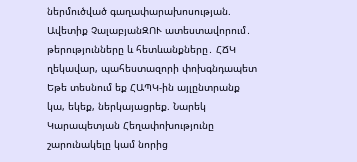ներմուծված գաղափարախոսության. Ավետիք ՉալաբյանԶՈՒ ատեստավորում․ թերությունները և հետևանքները․ ՀՃԿ ղեկավար, պահեստազորի փոխգնդապետ Եթե տեսնում եք ՀԱՊԿ-ին այլընտրանք կա, եկեք, ներկայացրեք. Նարեկ Կարապետյան Հեղափոխությունը շարունակելը կամ նորից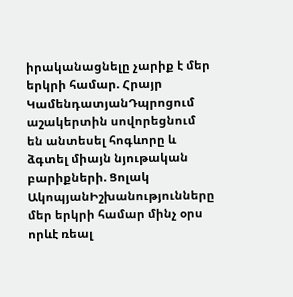իրականացնելը չարիք է մեր երկրի համար. Հրայր ԿամենդատյանԴպրոցում աշակերտին սովորեցնում են անտեսել հոգևորը և ձգտել միայն նյութական բարիքների. Ցոլակ ԱկոպյանԻշխանությունները մեր երկրի համար մինչ օրս որևէ ռեալ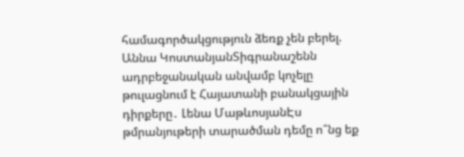համագործակցություն ձեռք չեն բերել. Աննա ԿոստանյանՏիգրանաշենն ադրբեջանական անվամբ կոչելը թուլացնում է Հայատանի բանակցային դիրքերը․ Լենա ՄաթևոսյանԷս թմրանյութերի տարածման դեմը ո՞նց եք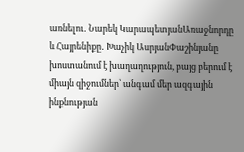առնելու․ Նարեկ ԿարապետյանԱռաջնորդը և Հայրենիքը․ Խաչիկ ԱսրյանՓաշինյանը խոստանում է խաղաղություն, բայց բերում է միայն զիջումներ՝ անգամ մեր ազգային ինքնության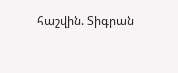հաշվին. Տիգրան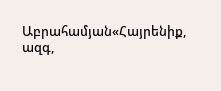Աբրահամյան«Հայրենիք, ազգ,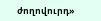ժողովուրդ»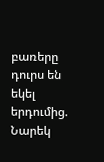բառերը դուրս են եկել երդումից. Նարեկ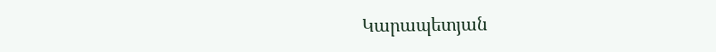Կարապետյան